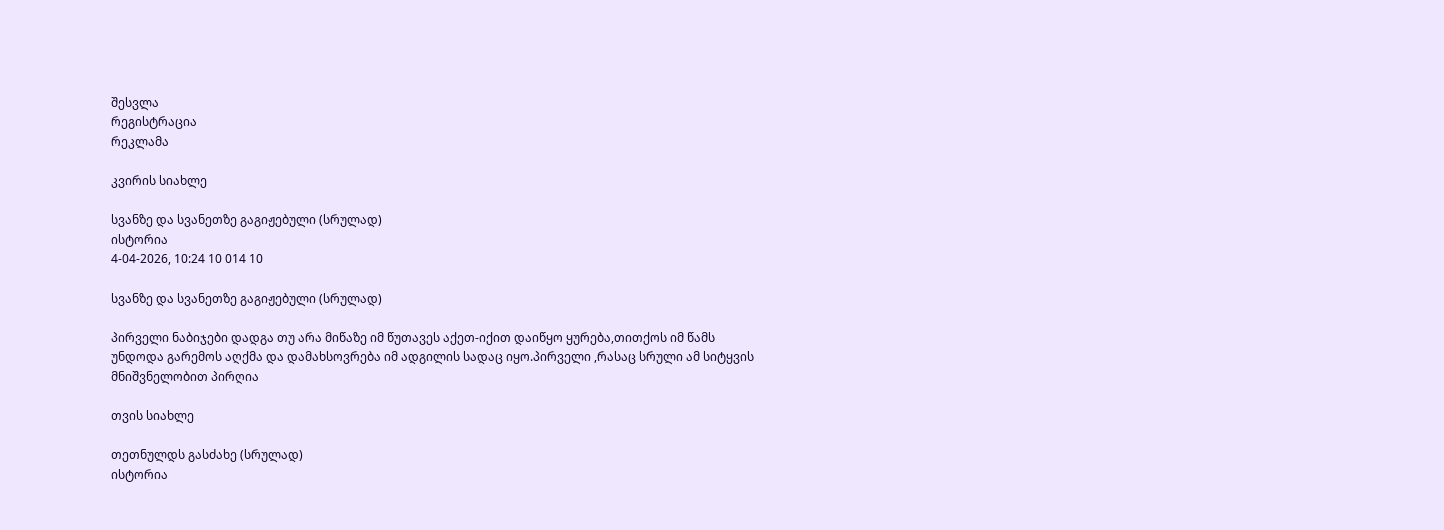შესვლა
რეგისტრაცია
რეკლამა

კვირის სიახლე

სვანზე და სვანეთზე გაგიჟებული (სრულად)
ისტორია
4-04-2026, 10:24 10 014 10

სვანზე და სვანეთზე გაგიჟებული (სრულად)

პირველი ნაბიჯები დადგა თუ არა მიწაზე იმ წუთავეს აქეთ-იქით დაიწყო ყურება,თითქოს იმ წამს უნდოდა გარემოს აღქმა და დამახსოვრება იმ ადგილის სადაც იყო.პირველი ,რასაც სრული ამ სიტყვის მნიშვნელობით პირღია

თვის სიახლე

თეთნულდს გასძახე (სრულად)
ისტორია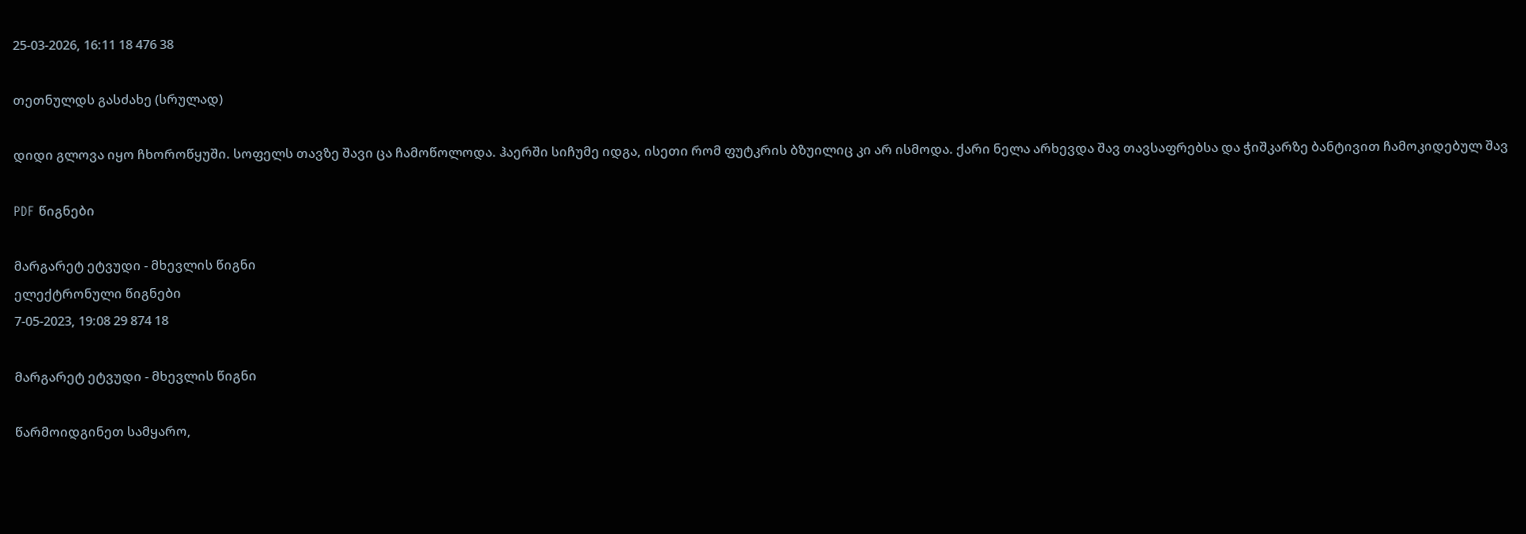25-03-2026, 16:11 18 476 38

თეთნულდს გასძახე (სრულად)

დიდი გლოვა იყო ჩხოროწყუში. სოფელს თავზე შავი ცა ჩამოწოლოდა. ჰაერში სიჩუმე იდგა, ისეთი რომ ფუტკრის ბზუილიც კი არ ისმოდა. ქარი ნელა არხევდა შავ თავსაფრებსა და ჭიშკარზე ბანტივით ჩამოკიდებულ შავ

PDF წიგნები

მარგარეტ ეტვუდი - მხევლის წიგნი
ელექტრონული წიგნები
7-05-2023, 19:08 29 874 18

მარგარეტ ეტვუდი - მხევლის წიგნი

წარმოიდგინეთ სამყარო,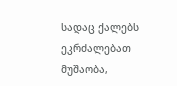სადაც ქალებს ეკრძალებათ მუშაობა,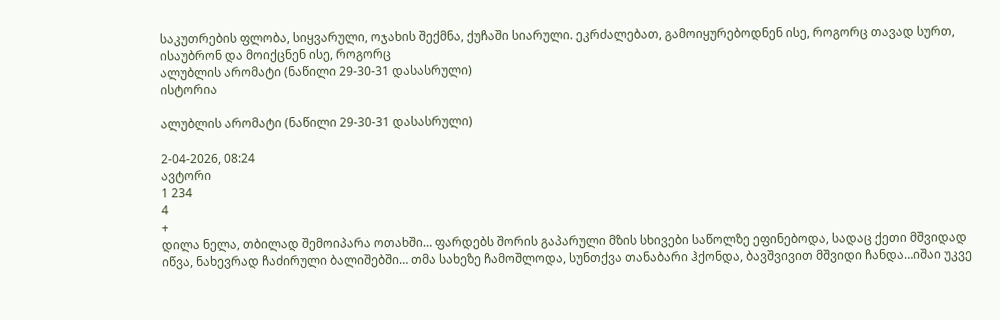საკუთრების ფლობა, სიყვარული, ოჯახის შექმნა, ქუჩაში სიარული. ეკრძალებათ, გამოიყურებოდნენ ისე, როგორც თავად სურთ, ისაუბრონ და მოიქცნენ ისე, როგორც
ალუბლის არომატი (ნაწილი 29-30-31 დასასრული)
ისტორია

ალუბლის არომატი (ნაწილი 29-30-31 დასასრული)

2-04-2026, 08:24
ავტორი
1 234
4
+
დილა ნელა, თბილად შემოიპარა ოთახში… ფარდებს შორის გაპარული მზის სხივები საწოლზე ეფინებოდა, სადაც ქეთი მშვიდად იწვა, ნახევრად ჩაძირული ბალიშებში… თმა სახეზე ჩამოშლოდა, სუნთქვა თანაბარი ჰქონდა, ბავშვივით მშვიდი ჩანდა…იშაი უკვე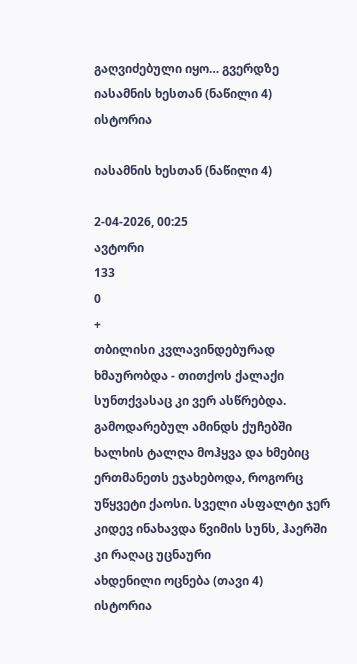გაღვიძებული იყო… გვერდზე
იასამნის ხესთან (ნაწილი 4)
ისტორია

იასამნის ხესთან (ნაწილი 4)

2-04-2026, 00:25
ავტორი
133
0
+
თბილისი კვლავინდებურად ხმაურობდა - თითქოს ქალაქი სუნთქვასაც კი ვერ ასწრებდა. გამოდარებულ ამინდს ქუჩებში ხალხის ტალღა მოჰყვა და ხმებიც ერთმანეთს ეჯახებოდა, როგორც უწყვეტი ქაოსი. სველი ასფალტი ჯერ კიდევ ინახავდა წვიმის სუნს, ჰაერში კი რაღაც უცნაური
ახდენილი ოცნება (თავი 4)
ისტორია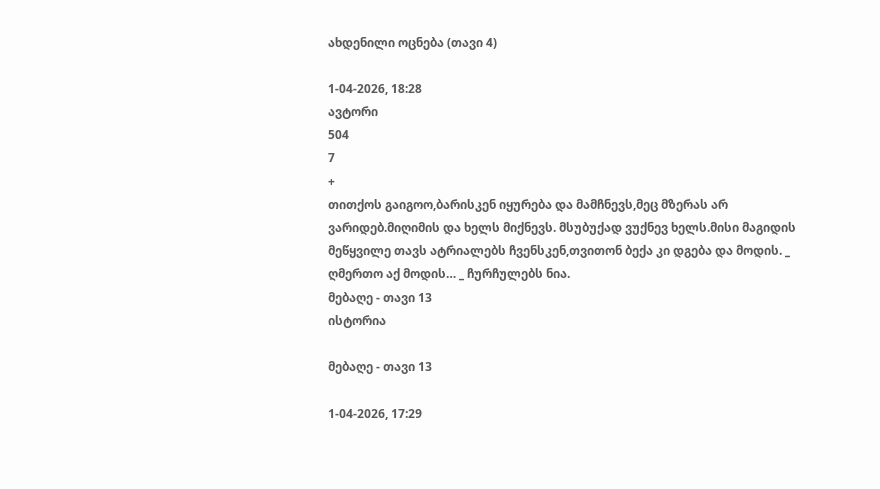ახდენილი ოცნება (თავი 4)

1-04-2026, 18:28
ავტორი
504
7
+
თითქოს გაიგოო,ბარისკენ იყურება და მამჩნევს,მეც მზერას არ ვარიდებ.მიღიმის და ხელს მიქნევს. მსუბუქად ვუქნევ ხელს.მისი მაგიდის მეწყვილე თავს ატრიალებს ჩვენსკენ,თვითონ ბექა კი დგება და მოდის. _ ღმერთო აქ მოდის… _ ჩურჩულებს ნია.
მებაღე - თავი 13
ისტორია

მებაღე - თავი 13

1-04-2026, 17:29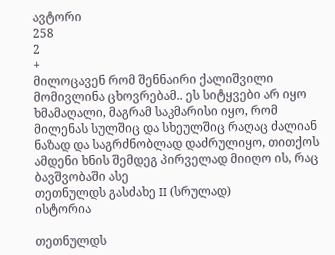ავტორი
258
2
+
მილოცავენ რომ შენნაირი ქალიშვილი მომივლინა ცხოვრებამ.. ეს სიტყვები არ იყო ხმამაღალი, მაგრამ საკმარისი იყო, რომ მილენას სულშიც და სხეულშიც რაღაც ძალიან ნაზად და საგრძნობლად დაძრულიყო, თითქოს ამდენი ხნის შემდეგ პირველად მიიღო ის, რაც ბავშვობაში ასე
თეთნულდს გასძახე II (სრულად)
ისტორია

თეთნულდს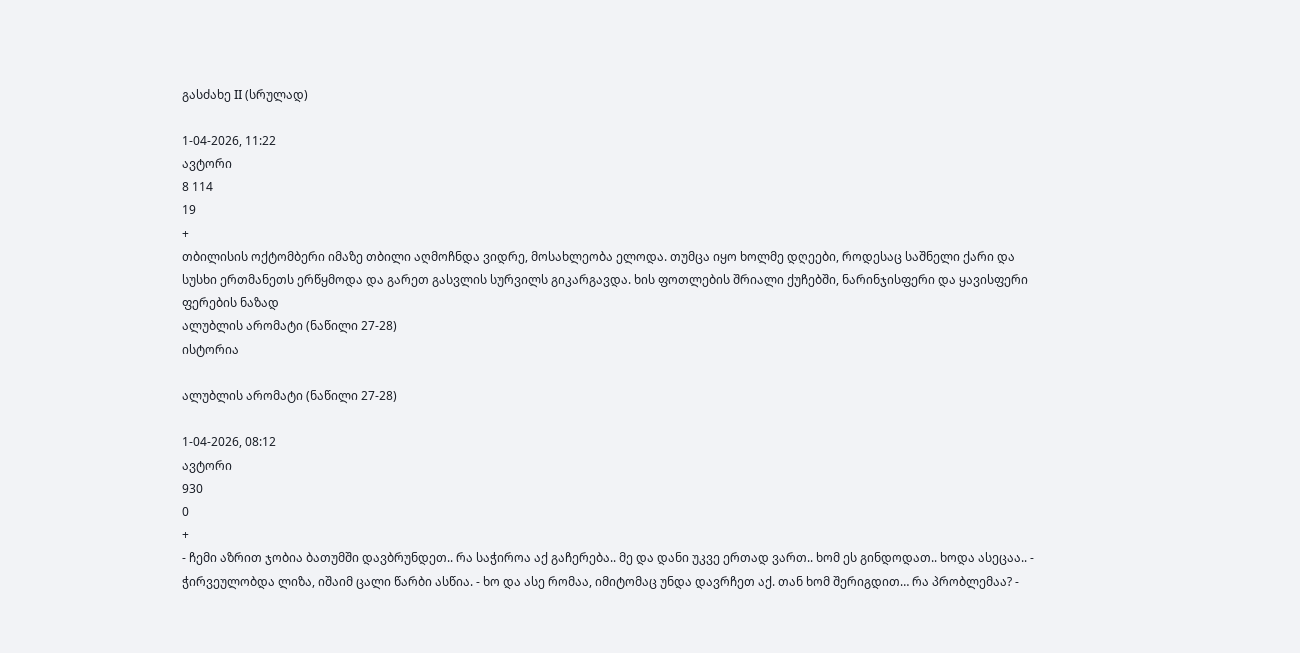გასძახე II (სრულად)

1-04-2026, 11:22
ავტორი
8 114
19
+
თბილისის ოქტომბერი იმაზე თბილი აღმოჩნდა ვიდრე, მოსახლეობა ელოდა. თუმცა იყო ხოლმე დღეები, როდესაც საშნელი ქარი და სუსხი ერთმანეთს ერწყმოდა და გარეთ გასვლის სურვილს გიკარგავდა. ხის ფოთლების შრიალი ქუჩებში, ნარინჯისფერი და ყავისფერი ფერების ნაზად
ალუბლის არომატი (ნაწილი 27-28)
ისტორია

ალუბლის არომატი (ნაწილი 27-28)

1-04-2026, 08:12
ავტორი
930
0
+
- ჩემი აზრით ჯობია ბათუმში დავბრუნდეთ.. რა საჭიროა აქ გაჩერება.. მე და დანი უკვე ერთად ვართ.. ხომ ეს გინდოდათ.. ხოდა ასეცაა.. - ჭირვეულობდა ლიზა, იშაიმ ცალი წარბი ასწია. - ხო და ასე რომაა, იმიტომაც უნდა დავრჩეთ აქ. თან ხომ შერიგდით… რა პრობლემაა? -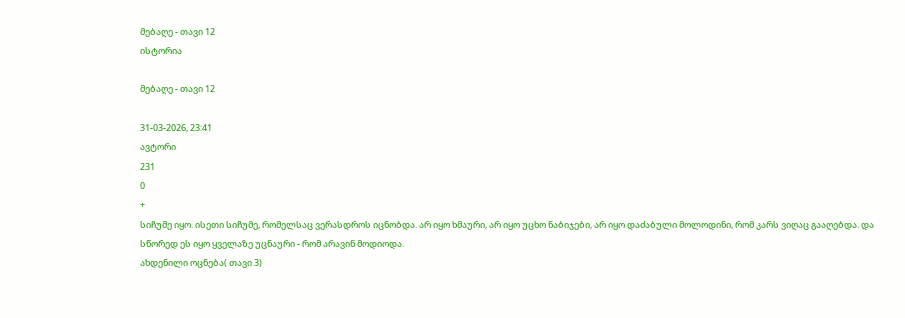მებაღე - თავი 12
ისტორია

მებაღე - თავი 12

31-03-2026, 23:41
ავტორი
231
0
+
სიჩუმე იყო. ისეთი სიჩუმე, რომელსაც ვერასდროს იცნობდა. არ იყო ხმაური, არ იყო უცხო ნაბიჯები, არ იყო დაძაბული მოლოდინი, რომ კარს ვიღაც გააღებდა. და სწორედ ეს იყო ყველაზე უცნაური - რომ არავინ მოდიოდა.
ახდენილი ოცნება( თავი 3)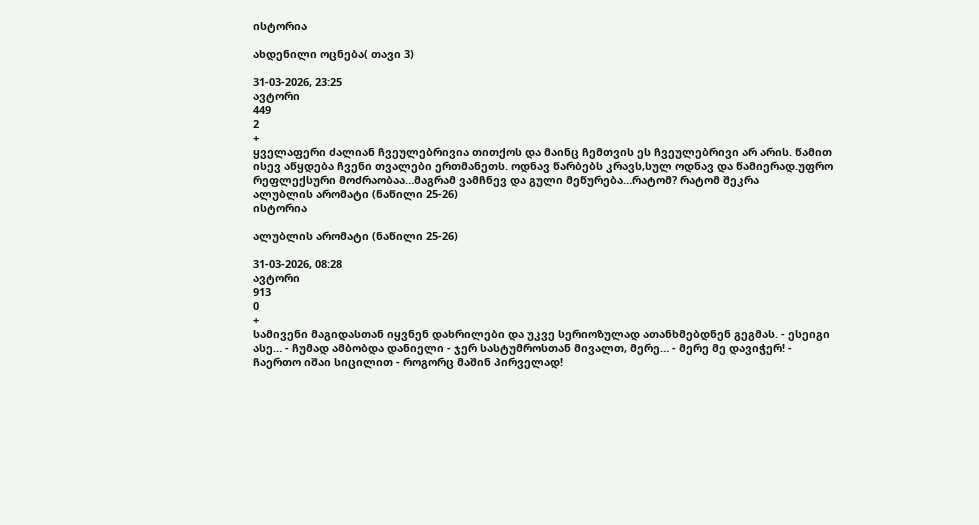ისტორია

ახდენილი ოცნება( თავი 3)

31-03-2026, 23:25
ავტორი
449
2
+
ყველაფერი ძალიან ჩვეულებრივია თითქოს და მაინც ჩემთვის ეს ჩვეულებრივი არ არის. წამით ისევ აწყდება ჩვენი თვალები ერთმანეთს. ოდნავ წარბებს კრავს,სულ ოდნავ და წამიერად.უფრო რეფლექსური მოძრაობაა…მაგრამ ვამჩნევ და გული მეწურება…რატომ? რატომ შეკრა
ალუბლის არომატი (ნაწილი 25-26)
ისტორია

ალუბლის არომატი (ნაწილი 25-26)

31-03-2026, 08:28
ავტორი
913
0
+
სამივენი მაგიდასთან იყვნენ დახრილები და უკვე სერიოზულად ათანხმებდნენ გეგმას. - ესეიგი ასე… - ჩუმად ამბობდა დანიელი - ჯერ სასტუმროსთან მივალთ, მერე… - მერე მე დავიჭერ! - ჩაერთო იშაი სიცილით - როგორც მაშინ პირველად!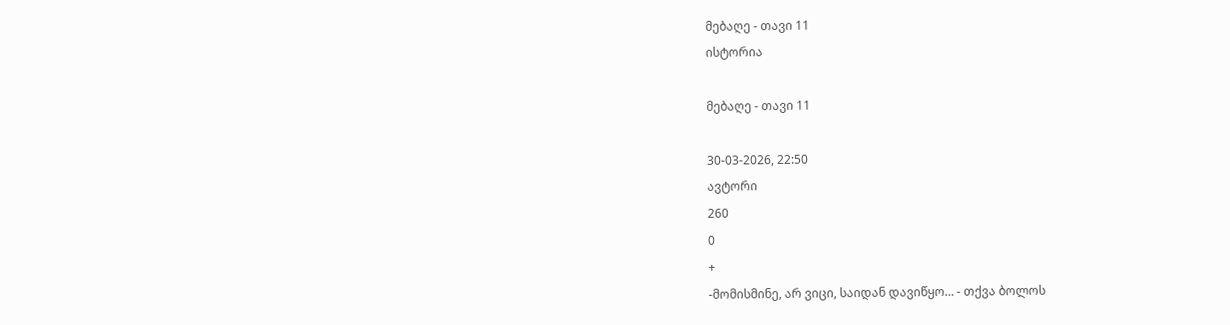მებაღე - თავი 11
ისტორია

მებაღე - თავი 11

30-03-2026, 22:50
ავტორი
260
0
+
-მომისმინე, არ ვიცი, საიდან დავიწყო… - თქვა ბოლოს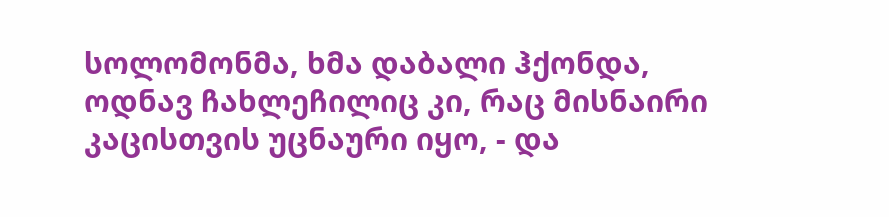სოლომონმა, ხმა დაბალი ჰქონდა, ოდნავ ჩახლეჩილიც კი, რაც მისნაირი კაცისთვის უცნაური იყო, - და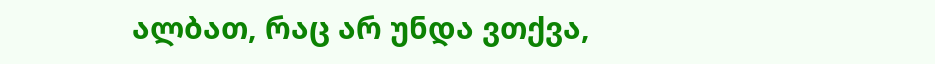ალბათ, რაც არ უნდა ვთქვა,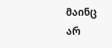მაინც არ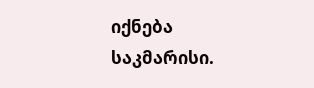იქნება საკმარისი.